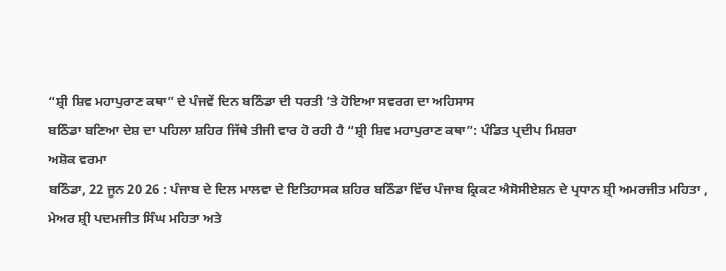“ਸ਼੍ਰੀ ਸ਼ਿਵ ਮਹਾਪੁਰਾਣ ਕਥਾ” ਦੇ ਪੰਜਵੇਂ ਦਿਨ ਬਠਿੰਡਾ ਦੀ ਧਰਤੀ ’ਤੇ ਹੋਇਆ ਸਵਰਗ ਦਾ ਅਹਿਸਾਸ
ਬਠਿੰਡਾ ਬਣਿਆ ਦੇਸ਼ ਦਾ ਪਹਿਲਾ ਸ਼ਹਿਰ ਜਿੱਥੇ ਤੀਜੀ ਵਾਰ ਹੋ ਰਹੀ ਹੈ “ਸ਼੍ਰੀ ਸ਼ਿਵ ਮਹਾਪੁਰਾਣ ਕਥਾ”: ਪੰਡਿਤ ਪ੍ਰਦੀਪ ਮਿਸ਼ਰਾ
ਅਸ਼ੋਕ ਵਰਮਾ
ਬਠਿੰਡਾ, 22 ਜੂਨ 20 26 : ਪੰਜਾਬ ਦੇ ਦਿਲ ਮਾਲਵਾ ਦੇ ਇਤਿਹਾਸਕ ਸ਼ਹਿਰ ਬਠਿੰਡਾ ਵਿੱਚ ਪੰਜਾਬ ਕ੍ਰਿਕਟ ਐਸੋਸੀਏਸ਼ਨ ਦੇ ਪ੍ਰਧਾਨ ਸ਼੍ਰੀ ਅਮਰਜੀਤ ਮਹਿਤਾ , ਮੇਅਰ ਸ਼੍ਰੀ ਪਦਮਜੀਤ ਸਿੰਘ ਮਹਿਤਾ ਅਤੇ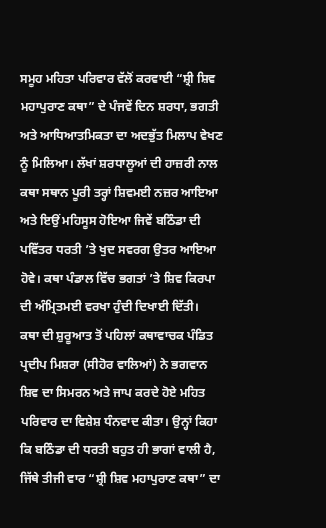ਸਮੂਹ ਮਹਿਤਾ ਪਰਿਵਾਰ ਵੱਲੋਂ ਕਰਵਾਈ “ਸ਼੍ਰੀ ਸ਼ਿਵ ਮਹਾਪੁਰਾਣ ਕਥਾ” ਦੇ ਪੰਜਵੇਂ ਦਿਨ ਸ਼ਰਧਾ, ਭਗਤੀ ਅਤੇ ਆਧਿਆਤਮਿਕਤਾ ਦਾ ਅਦਭੁੱਤ ਮਿਲਾਪ ਵੇਖਣ ਨੂੰ ਮਿਲਿਆ। ਲੱਖਾਂ ਸ਼ਰਧਾਲੂਆਂ ਦੀ ਹਾਜ਼ਰੀ ਨਾਲ ਕਥਾ ਸਥਾਨ ਪੂਰੀ ਤਰ੍ਹਾਂ ਸ਼ਿਵਮਈ ਨਜ਼ਰ ਆਇਆ ਅਤੇ ਇਉਂ ਮਹਿਸੂਸ ਹੋਇਆ ਜਿਵੇਂ ਬਠਿੰਡਾ ਦੀ ਪਵਿੱਤਰ ਧਰਤੀ ’ਤੇ ਖੁਦ ਸਵਰਗ ਉਤਰ ਆਇਆ ਹੋਵੇ। ਕਥਾ ਪੰਡਾਲ ਵਿੱਚ ਭਗਤਾਂ ’ਤੇ ਸ਼ਿਵ ਕਿਰਪਾ ਦੀ ਅੰਮ੍ਰਿਤਮਈ ਵਰਖਾ ਹੁੰਦੀ ਦਿਖਾਈ ਦਿੱਤੀ।
ਕਥਾ ਦੀ ਸ਼ੁਰੂਆਤ ਤੋਂ ਪਹਿਲਾਂ ਕਥਾਵਾਚਕ ਪੰਡਿਤ ਪ੍ਰਦੀਪ ਮਿਸ਼ਰਾ (ਸੀਹੋਰ ਵਾਲਿਆਂ) ਨੇ ਭਗਵਾਨ ਸ਼ਿਵ ਦਾ ਸਿਮਰਨ ਅਤੇ ਜਾਪ ਕਰਦੇ ਹੋਏ ਮਹਿਤ ਪਰਿਵਾਰ ਦਾ ਵਿਸ਼ੇਸ਼ ਧੰਨਵਾਦ ਕੀਤਾ। ਉਨ੍ਹਾਂ ਕਿਹਾ ਕਿ ਬਠਿੰਡਾ ਦੀ ਧਰਤੀ ਬਹੁਤ ਹੀ ਭਾਗਾਂ ਵਾਲੀ ਹੈ, ਜਿੱਥੇ ਤੀਜੀ ਵਾਰ “ਸ਼੍ਰੀ ਸ਼ਿਵ ਮਹਾਪੁਰਾਣ ਕਥਾ” ਦਾ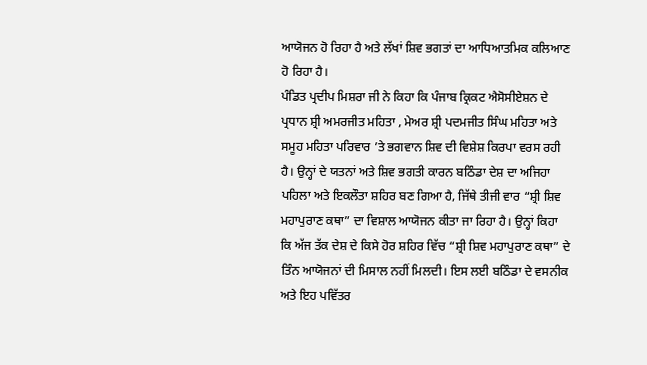ਆਯੋਜਨ ਹੋ ਰਿਹਾ ਹੈ ਅਤੇ ਲੱਖਾਂ ਸ਼ਿਵ ਭਗਤਾਂ ਦਾ ਆਧਿਆਤਮਿਕ ਕਲਿਆਣ ਹੋ ਰਿਹਾ ਹੈ।
ਪੰਡਿਤ ਪ੍ਰਦੀਪ ਮਿਸ਼ਰਾ ਜੀ ਨੇ ਕਿਹਾ ਕਿ ਪੰਜਾਬ ਕ੍ਰਿਕਟ ਐਸੋਸੀਏਸ਼ਨ ਦੇ ਪ੍ਰਧਾਨ ਸ਼੍ਰੀ ਅਮਰਜੀਤ ਮਹਿਤਾ , ਮੇਅਰ ਸ਼੍ਰੀ ਪਦਮਜੀਤ ਸਿੰਘ ਮਹਿਤਾ ਅਤੇ ਸਮੂਹ ਮਹਿਤਾ ਪਰਿਵਾਰ ’ਤੇ ਭਗਵਾਨ ਸ਼ਿਵ ਦੀ ਵਿਸ਼ੇਸ਼ ਕਿਰਪਾ ਵਰਸ ਰਹੀ ਹੈ। ਉਨ੍ਹਾਂ ਦੇ ਯਤਨਾਂ ਅਤੇ ਸ਼ਿਵ ਭਗਤੀ ਕਾਰਨ ਬਠਿੰਡਾ ਦੇਸ਼ ਦਾ ਅਜਿਹਾ ਪਹਿਲਾ ਅਤੇ ਇਕਲੌਤਾ ਸ਼ਹਿਰ ਬਣ ਗਿਆ ਹੈ, ਜਿੱਥੇ ਤੀਜੀ ਵਾਰ “ਸ਼੍ਰੀ ਸ਼ਿਵ ਮਹਾਪੁਰਾਣ ਕਥਾ” ਦਾ ਵਿਸ਼ਾਲ ਆਯੋਜਨ ਕੀਤਾ ਜਾ ਰਿਹਾ ਹੈ। ਉਨ੍ਹਾਂ ਕਿਹਾ ਕਿ ਅੱਜ ਤੱਕ ਦੇਸ਼ ਦੇ ਕਿਸੇ ਹੋਰ ਸ਼ਹਿਰ ਵਿੱਚ “ਸ਼੍ਰੀ ਸ਼ਿਵ ਮਹਾਪੁਰਾਣ ਕਥਾ” ਦੇ ਤਿੰਨ ਆਯੋਜਨਾਂ ਦੀ ਮਿਸਾਲ ਨਹੀਂ ਮਿਲਦੀ। ਇਸ ਲਈ ਬਠਿੰਡਾ ਦੇ ਵਸਨੀਕ ਅਤੇ ਇਹ ਪਵਿੱਤਰ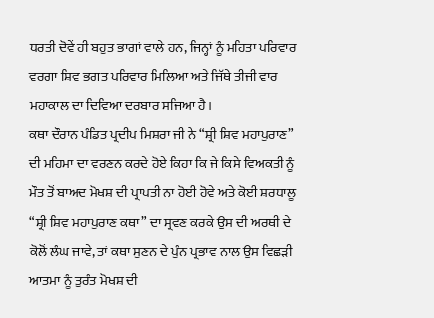ਧਰਤੀ ਦੋਵੇਂ ਹੀ ਬਹੁਤ ਭਾਗਾਂ ਵਾਲੇ ਹਨ, ਜਿਨ੍ਹਾਂ ਨੂੰ ਮਹਿਤਾ ਪਰਿਵਾਰ ਵਰਗਾ ਸ਼ਿਵ ਭਗਤ ਪਰਿਵਾਰ ਮਿਲਿਆ ਅਤੇ ਜਿੱਥੇ ਤੀਜੀ ਵਾਰ ਮਹਾਕਾਲ ਦਾ ਦਿਵਿਆ ਦਰਬਾਰ ਸਜਿਆ ਹੈ।
ਕਥਾ ਦੌਰਾਨ ਪੰਡਿਤ ਪ੍ਰਦੀਪ ਮਿਸ਼ਰਾ ਜੀ ਨੇ “ਸ਼੍ਰੀ ਸ਼ਿਵ ਮਹਾਪੁਰਾਣ” ਦੀ ਮਹਿਮਾ ਦਾ ਵਰਣਨ ਕਰਦੇ ਹੋਏ ਕਿਹਾ ਕਿ ਜੇ ਕਿਸੇ ਵਿਅਕਤੀ ਨੂੰ ਮੌਤ ਤੋਂ ਬਾਅਦ ਮੋਖਸ਼ ਦੀ ਪ੍ਰਾਪਤੀ ਨਾ ਹੋਈ ਹੋਵੇ ਅਤੇ ਕੋਈ ਸ਼ਰਧਾਲੂ “ਸ਼੍ਰੀ ਸ਼ਿਵ ਮਹਾਪੁਰਾਣ ਕਥਾ” ਦਾ ਸ੍ਰਵਣ ਕਰਕੇ ਉਸ ਦੀ ਅਰਥੀ ਦੇ ਕੋਲੋਂ ਲੰਘ ਜਾਵੇ, ਤਾਂ ਕਥਾ ਸੁਣਨ ਦੇ ਪੁੰਨ ਪ੍ਰਭਾਵ ਨਾਲ ਉਸ ਵਿਛੜੀ ਆਤਮਾ ਨੂੰ ਤੁਰੰਤ ਮੋਖਸ਼ ਦੀ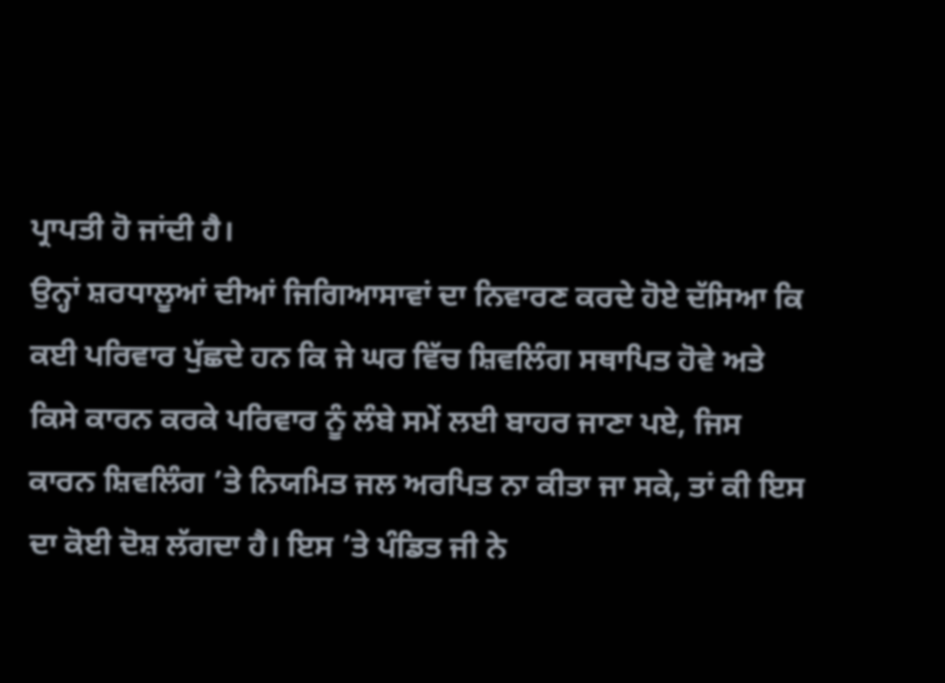ਪ੍ਰਾਪਤੀ ਹੋ ਜਾਂਦੀ ਹੈ।
ਉਨ੍ਹਾਂ ਸ਼ਰਧਾਲੂਆਂ ਦੀਆਂ ਜਿਗਿਆਸਾਵਾਂ ਦਾ ਨਿਵਾਰਣ ਕਰਦੇ ਹੋਏ ਦੱਸਿਆ ਕਿ ਕਈ ਪਰਿਵਾਰ ਪੁੱਛਦੇ ਹਨ ਕਿ ਜੇ ਘਰ ਵਿੱਚ ਸ਼ਿਵਲਿੰਗ ਸਥਾਪਿਤ ਹੋਵੇ ਅਤੇ ਕਿਸੇ ਕਾਰਨ ਕਰਕੇ ਪਰਿਵਾਰ ਨੂੰ ਲੰਬੇ ਸਮੇਂ ਲਈ ਬਾਹਰ ਜਾਣਾ ਪਏ, ਜਿਸ ਕਾਰਨ ਸ਼ਿਵਲਿੰਗ ’ਤੇ ਨਿਯਮਿਤ ਜਲ ਅਰਪਿਤ ਨਾ ਕੀਤਾ ਜਾ ਸਕੇ, ਤਾਂ ਕੀ ਇਸ ਦਾ ਕੋਈ ਦੋਸ਼ ਲੱਗਦਾ ਹੈ। ਇਸ ’ਤੇ ਪੰਡਿਤ ਜੀ ਨੇ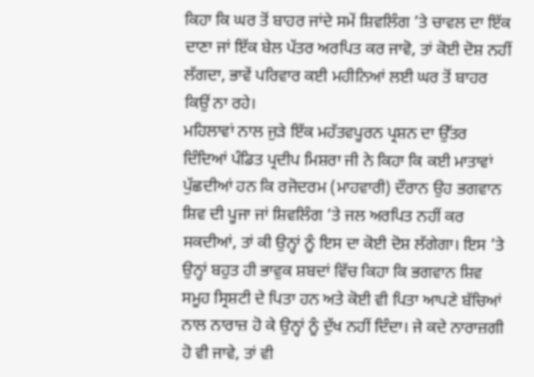ਕਿਹਾ ਕਿ ਘਰ ਤੋਂ ਬਾਹਰ ਜਾਂਦੇ ਸਮੇਂ ਸ਼ਿਵਲਿੰਗ ’ਤੇ ਚਾਵਲ ਦਾ ਇੱਕ ਦਾਣਾ ਜਾਂ ਇੱਕ ਬੇਲ ਪੱਤਰ ਅਰਪਿਤ ਕਰ ਜਾਵੋ, ਤਾਂ ਕੋਈ ਦੋਸ਼ ਨਹੀਂ ਲੱਗਦਾ, ਭਾਵੇਂ ਪਰਿਵਾਰ ਕਈ ਮਹੀਨਿਆਂ ਲਈ ਘਰ ਤੋਂ ਬਾਹਰ ਕਿਉਂ ਨਾ ਰਹੇ।
ਮਹਿਲਾਵਾਂ ਨਾਲ ਜੁੜੇ ਇੱਕ ਮਹੱਤਵਪੂਰਨ ਪ੍ਰਸ਼ਨ ਦਾ ਉੱਤਰ ਦਿੰਦਿਆਂ ਪੰਡਿਤ ਪ੍ਰਦੀਪ ਮਿਸ਼ਰਾ ਜੀ ਨੇ ਕਿਹਾ ਕਿ ਕਈ ਮਾਤਾਵਾਂ ਪੁੱਛਦੀਆਂ ਹਨ ਕਿ ਰਜੋਦਰਮ (ਮਾਹਵਾਰੀ) ਦੌਰਾਨ ਉਹ ਭਗਵਾਨ ਸ਼ਿਵ ਦੀ ਪੂਜਾ ਜਾਂ ਸ਼ਿਵਲਿੰਗ ’ਤੇ ਜਲ ਅਰਪਿਤ ਨਹੀਂ ਕਰ ਸਕਦੀਆਂ, ਤਾਂ ਕੀ ਉਨ੍ਹਾਂ ਨੂੰ ਇਸ ਦਾ ਕੋਈ ਦੋਸ਼ ਲੱਗੇਗਾ। ਇਸ ’ਤੇ ਉਨ੍ਹਾਂ ਬਹੁਤ ਹੀ ਭਾਵੁਕ ਸ਼ਬਦਾਂ ਵਿੱਚ ਕਿਹਾ ਕਿ ਭਗਵਾਨ ਸ਼ਿਵ ਸਮੂਹ ਸ੍ਰਿਸ਼ਟੀ ਦੇ ਪਿਤਾ ਹਨ ਅਤੇ ਕੋਈ ਵੀ ਪਿਤਾ ਆਪਣੇ ਬੱਚਿਆਂ ਨਾਲ ਨਾਰਾਜ਼ ਹੋ ਕੇ ਉਨ੍ਹਾਂ ਨੂੰ ਦੁੱਖ ਨਹੀਂ ਦਿੰਦਾ। ਜੇ ਕਦੇ ਨਾਰਾਜ਼ਗੀ ਹੋ ਵੀ ਜਾਵੇ, ਤਾਂ ਵੀ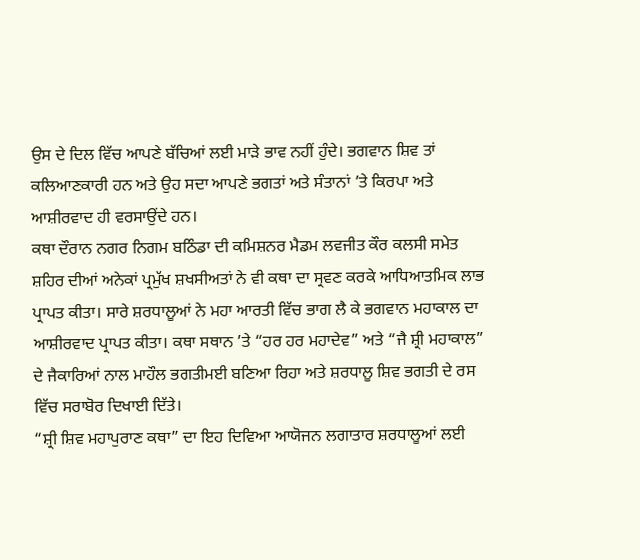ਉਸ ਦੇ ਦਿਲ ਵਿੱਚ ਆਪਣੇ ਬੱਚਿਆਂ ਲਈ ਮਾੜੇ ਭਾਵ ਨਹੀਂ ਹੁੰਦੇ। ਭਗਵਾਨ ਸ਼ਿਵ ਤਾਂ ਕਲਿਆਣਕਾਰੀ ਹਨ ਅਤੇ ਉਹ ਸਦਾ ਆਪਣੇ ਭਗਤਾਂ ਅਤੇ ਸੰਤਾਨਾਂ ’ਤੇ ਕਿਰਪਾ ਅਤੇ ਆਸ਼ੀਰਵਾਦ ਹੀ ਵਰਸਾਉਂਦੇ ਹਨ।
ਕਥਾ ਦੌਰਾਨ ਨਗਰ ਨਿਗਮ ਬਠਿੰਡਾ ਦੀ ਕਮਿਸ਼ਨਰ ਮੈਡਮ ਲਵਜੀਤ ਕੌਰ ਕਲਸੀ ਸਮੇਤ ਸ਼ਹਿਰ ਦੀਆਂ ਅਨੇਕਾਂ ਪ੍ਰਮੁੱਖ ਸ਼ਖਸੀਅਤਾਂ ਨੇ ਵੀ ਕਥਾ ਦਾ ਸ੍ਰਵਣ ਕਰਕੇ ਆਧਿਆਤਮਿਕ ਲਾਭ ਪ੍ਰਾਪਤ ਕੀਤਾ। ਸਾਰੇ ਸ਼ਰਧਾਲੂਆਂ ਨੇ ਮਹਾ ਆਰਤੀ ਵਿੱਚ ਭਾਗ ਲੈ ਕੇ ਭਗਵਾਨ ਮਹਾਕਾਲ ਦਾ ਆਸ਼ੀਰਵਾਦ ਪ੍ਰਾਪਤ ਕੀਤਾ। ਕਥਾ ਸਥਾਨ ’ਤੇ “ਹਰ ਹਰ ਮਹਾਦੇਵ” ਅਤੇ “ਜੈ ਸ਼੍ਰੀ ਮਹਾਕਾਲ” ਦੇ ਜੈਕਾਰਿਆਂ ਨਾਲ ਮਾਹੌਲ ਭਗਤੀਮਈ ਬਣਿਆ ਰਿਹਾ ਅਤੇ ਸ਼ਰਧਾਲੂ ਸ਼ਿਵ ਭਗਤੀ ਦੇ ਰਸ ਵਿੱਚ ਸਰਾਬੋਰ ਦਿਖਾਈ ਦਿੱਤੇ।
“ਸ਼੍ਰੀ ਸ਼ਿਵ ਮਹਾਪੁਰਾਣ ਕਥਾ” ਦਾ ਇਹ ਦਿਵਿਆ ਆਯੋਜਨ ਲਗਾਤਾਰ ਸ਼ਰਧਾਲੂਆਂ ਲਈ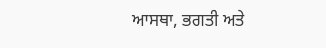ਆਸਥਾ, ਭਗਤੀ ਅਤੇ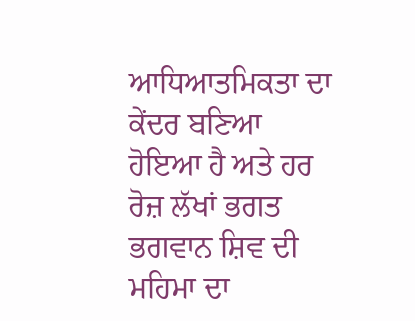ਆਧਿਆਤਮਿਕਤਾ ਦਾ ਕੇਂਦਰ ਬਣਿਆ ਹੋਇਆ ਹੈ ਅਤੇ ਹਰ ਰੋਜ਼ ਲੱਖਾਂ ਭਗਤ ਭਗਵਾਨ ਸ਼ਿਵ ਦੀ ਮਹਿਮਾ ਦਾ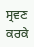ਸ੍ਰਵਣ ਕਰਕੇ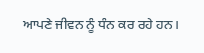ਆਪਣੇ ਜੀਵਨ ਨੂੰ ਧੰਨ ਕਰ ਰਹੇ ਹਨ।